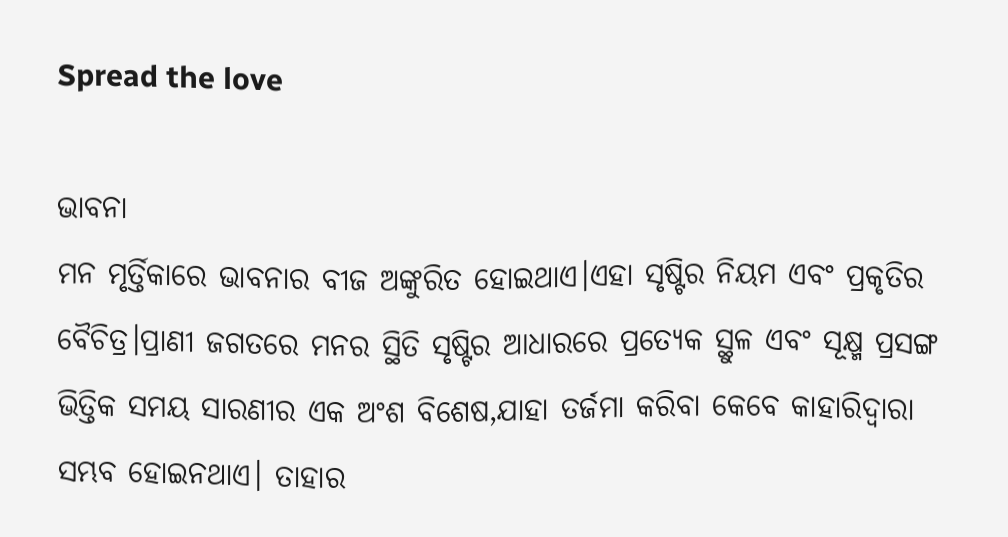Spread the love

ଭାବନା
ମନ ମୃର୍ତ୍ତିକାରେ ଭାବନାର ବୀଜ ଅଙ୍କୁରିତ ହୋଇଥାଏ।ଏହା ସୃଷ୍ଟିର ନିୟମ ଏବଂ ପ୍ରକୃତିର ବୈଚିତ୍ର।ପ୍ରାଣୀ ଜଗତରେ ମନର ସ୍ଥିତି ସୃଷ୍ଟିର ଆଧାରରେ ପ୍ରତ୍ୟେକ ସ୍ଥୁଳ ଏବଂ ସୂକ୍ଷ୍ମ ପ୍ରସଙ୍ଗ ଭିତ୍ତିକ ସମୟ ସାରଣୀର ଏକ ଅଂଶ ବିଶେଷ,ଯାହା ତର୍ଜମା କରିବା କେବେ କାହାରିଦ୍ବାରା ସମ୍ଭବ ହୋଇନଥାଏ। ତାହାର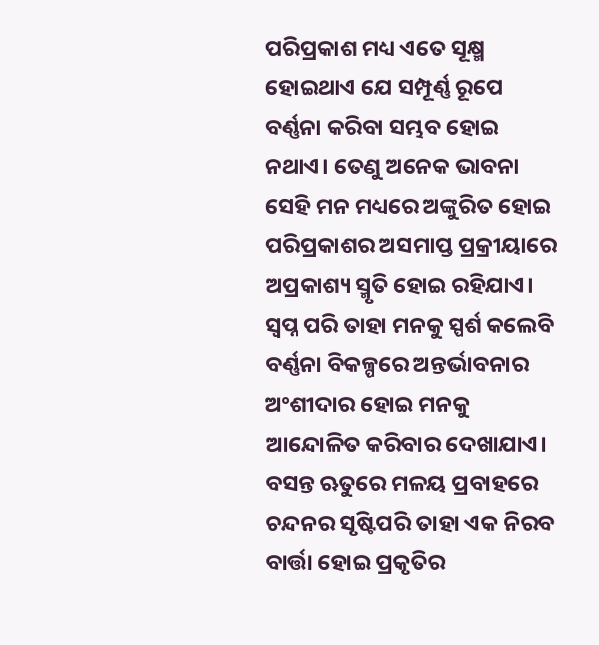ପରିପ୍ରକାଶ ମଧ୍ୟ ଏତେ ସୂକ୍ଷ୍ମ ହୋଇଥାଏ ଯେ ସମ୍ପୂର୍ଣ୍ଣ ରୂପେ ବର୍ଣ୍ଣନା କରିବା ସମ୍ଭବ ହୋଇ ନଥାଏ। ତେଣୁ ଅନେକ ଭାବନା ସେହି ମନ ମଧ୍ୟରେ ଅଙ୍କୁରିତ ହୋଇ ପରିପ୍ରକାଶର ଅସମାପ୍ତ ପ୍ରକ୍ରୀୟାରେ ଅପ୍ରକାଶ୍ୟ ସ୍ମୃତି ହୋଇ ରହିଯାଏ। ସ୍ବପ୍ନ ପରି ତାହା ମନକୁ ସ୍ପର୍ଶ କଲେବି ବର୍ଣ୍ଣନା ବିକଳ୍ପରେ ଅନ୍ତର୍ଭାବନାର ଅଂଶୀଦାର ହୋଇ ମନକୁ ଆନ୍ଦୋଳିତ କରିବାର ଦେଖାଯାଏ। ବସନ୍ତ ଋତୁରେ ମଳୟ ପ୍ରବାହରେ ଚନ୍ଦନର ସୃଷ୍ଟିପରି ତାହା ଏକ ନିରବ ବାର୍ତ୍ତା ହୋଇ ପ୍ରକୃତିର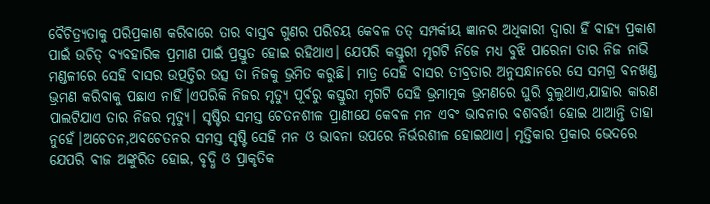ବୈଚିତ୍ର୍ୟତାକୁ ପରିପ୍ରକାଶ କରିବାରେ ତାର ବାସ୍ତବ ଗୁଣର ପରିଚୟ କେବଳ ତତ୍ ସମ୍ପର୍କୀୟ ଜ୍ଞାନର ଅଧିକାରୀ ଦ୍ବାରା ହିଁ ବାହ୍ୟ ପ୍ରକାଶ ପାଇଁ ଉଚିତ୍ ବ୍ୟବହାରିକ ପ୍ରମାଣ ପାଇଁ ପ୍ରସ୍ତୁତ ହୋଇ ରହିଥାଏ। ଯେପରି କସ୍ତୁରୀ ମୃଗଟି ନିଜେ ମଧ୍ୟ ବୁଝି ପାରେନା ତାର ନିଜ ନାଭି ମଣ୍ଡଳୀରେ ସେହି ବାସର ଉତ୍ପତ୍ତିର ଉତ୍ସ ତା ନିଜକୁ ଭ୍ରମିତ କରୁଛି। ମାତ୍ର ସେହି ବାସର ତୀବ୍ରତାର ଅନୁସନ୍ଧାନରେ ସେ ସମଗ୍ର ବନଖଣ୍ଡ ଭ୍ରମଣ କରିବାକୁ ପଛାଏ ନାହିଁ।ଏପରିକି ନିଜର ମୃତ୍ୟୁ ପୂର୍ବରୁ କସ୍ତୁରୀ ମୃଗଟି ସେହି ଭ୍ରମାତ୍ମକ ଭ୍ରମଣରେ ଘୁରି ବୁଲୁଥାଏ,ଯାହାର କାରଣ ପାଲଟିଯାଏ ତାର ନିଜର ମୃତ୍ୟୁ। ସୃଷ୍ଟିର ସମସ୍ତ ଚେତନଶୀଳ ପ୍ରାଣୀଯେ କେବଳ ମନ ଏବଂ ଭାବନାର ବଶବର୍ତ୍ତୀ ହୋଇ ଥାଆନ୍ତି ତାହା ନୁହେଁ।ଅଚେତନ,ଅବଚେତନର ସମସ୍ତ ସୃଷ୍ଟି ସେହି ମନ ଓ ଭାବନା ଉପରେ ନିର୍ଭରଶୀଳ ହୋଇଥାଏ। ମୃତ୍ତିକାର ପ୍ରକାର ଭେଦରେ ଯେପରି ବୀଜ ଅଙ୍କୁରିତ ହୋଇ, ବୃଦ୍ଧି ଓ ପ୍ରାକୃତିକ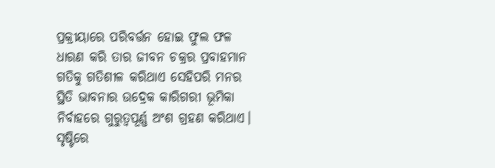ପ୍ରକ୍ରୀୟାରେ ପରିବର୍ତ୍ତନ ହୋଇ ଫୁଲ ଫଳ ଧାରଣ କରି ତାର ଜୀବନ ଚକ୍ରର ପ୍ରବାହମାନ ଗତିକୁ ଗତିଶୀଳ କରିଥାଏ ସେହିପରି ମନର ସ୍ଥିତି ଭାବନାର ଉଦ୍ରେକ କାରିଗରୀ ଭୂମିକା ନିର୍ବାହରେ ଗୁରୁତ୍ବପୂର୍ଣ୍ଣ ଅଂଶ ଗ୍ରହଣ କରିଥାଏ।
ସୃଷ୍ଟିରେ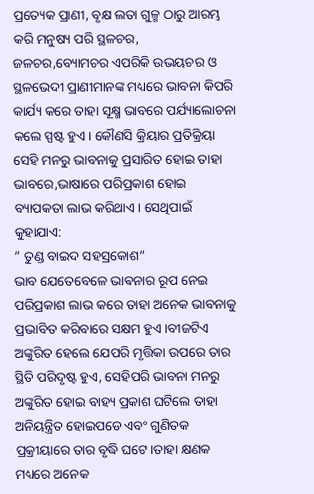ପ୍ରତ୍ୟେକ ପ୍ରାଣୀ, ବୃକ୍ଷ ଲତା ଗୁଳ୍ମ ଠାରୁ ଆରମ୍ଭ କରି ମନୁଷ୍ୟ ପରି ସ୍ଥଳଚର, ଜଳଚର,ବ୍ୟୋମଚର ଏପରିକି ଉଭୟଚର ଓ ସ୍ଥଳଭେଦୀ ପ୍ରାଣୀମାନଙ୍କ ମଧ୍ୟରେ ଭାବନା କିପରି କାର୍ଯ୍ୟ କରେ ତାହା ସୂକ୍ଷ୍ମ ଭାବରେ ପର୍ଯ୍ୟାଲୋଚନା କଲେ ସ୍ପଷ୍ଟ ହୁଏ। କୌଣସି କ୍ରିୟାର ପ୍ରତିକ୍ରିୟା ସେହି ମନରୁ ଭାବନାକୁ ପ୍ରସାରିତ ହୋଇ ତାହା ଭାବରେ,ଭାଷାରେ ପରିପ୍ରକାଶ ହୋଇ ବ୍ୟାପକତା ଲାଭ କରିଥାଏ। ସେଥିପାଇଁ କୁହାଯାଏ:
” ତୁଣ୍ଡ ବାଇଦ ସହସ୍ରକୋଶ”
ଭାବ ଯେତେବେଳେ ଭାଵନାର ରୂପ ନେଇ ପରିପ୍ରକାଶ ଲାଭ କରେ ତାହା ଅନେକ ଭାବନାକୁ ପ୍ରଭାବିତ କରିବାରେ ସକ୍ଷମ ହୁଏ।ବୀଜଟିଏ ଅଙ୍କୁରିତ ହେଲେ ଯେପରି ମୃତ୍ତିକା ଉପରେ ତାର ସ୍ଥିତି ପରିଦୃଷ୍ଟ ହୁଏ, ସେହିପରି ଭାବନା ମନରୁ ଅଙ୍କୁରିତ ହୋଇ ବାହ୍ୟ ପ୍ରକାଶ ଘଟିଲେ ତାହା ଅନିୟନ୍ତ୍ରିତ ହୋଇପଡେ ଏବଂ ଗୁଣିତକ ପ୍ରକ୍ରୀୟାରେ ତାର ବୃଦ୍ଧି ଘଟେ।ତାହା କ୍ଷଣକ ମଧ୍ୟରେ ଅନେକ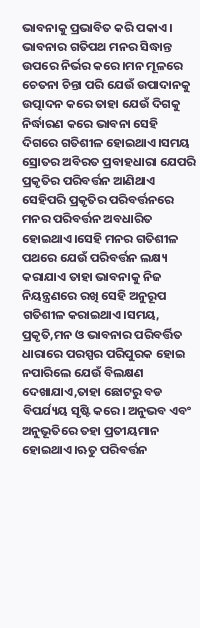ଭାବନାକୁ ପ୍ରଭାବିତ କରି ପକାଏ।
ଭାବନାର ଗତିପଥ ମନର ସିଦ୍ଧାନ୍ତ ଉପରେ ନିର୍ଭର କରେ।ମନ ମୂଳରେ ଚେତନା ଚିନ୍ତା ପରି ଯେଉଁ ଉପାଦାନକୁ ଉତ୍ପାଦନ କରେ ତାହା ଯେଉଁ ଦିଗକୁ ନିର୍ଦ୍ଧାରଣ କରେ ଭାବନା ସେହି ଦିଗରେ ଗତିଶୀଳ ହୋଇଥାଏ।ସମୟ ସ୍ରୋତର ଅବିରତ ପ୍ରବାହଧାରା ଯେପରି ପ୍ରକୃତିର ପରିବର୍ତ୍ତନ ଆଣିଥାଏ ସେହିପରି ପ୍ରକୃତିର ପରିବର୍ତ୍ତନରେ ମନର ପରିବର୍ତ୍ତନ ଅବଧାରିତ ହୋଇଥାଏ।ସେହି ମନର ଗତିଶୀଳ ପଥରେ ଯେଉଁ ପରିବର୍ତ୍ତନ ଲକ୍ଷ୍ୟ କରାଯାଏ ତାହା ଭାବନାକୁ ନିଜ ନିୟନ୍ତ୍ରଣରେ ରଖି ସେହି ଅନୁରୂପ ଗତିଶୀଳ କରାଇଥାଏ।ସମୟ, ପ୍ରକୃତି,ମନ ଓ ଭାବନାର ପରିବର୍ତ୍ତିତ ଧାରାରେ ପରସ୍ପର ପରିପୁରକ ହୋଇ ନପାରିଲେ ଯେଉଁ ବିଲକ୍ଷଣ ଦେଖାଯାଏ,ତାହା ଛୋଟରୁ ବଡ ବିପର୍ଯ୍ୟୟ ସୃଷ୍ଟି କରେ। ଅନୁଭବ ଏବଂ ଅନୁଭୂତିରେ ତହା ପ୍ରତୀୟମାନ ହୋଇଥାଏ।ଋତୁ ପରିବର୍ତ୍ତନ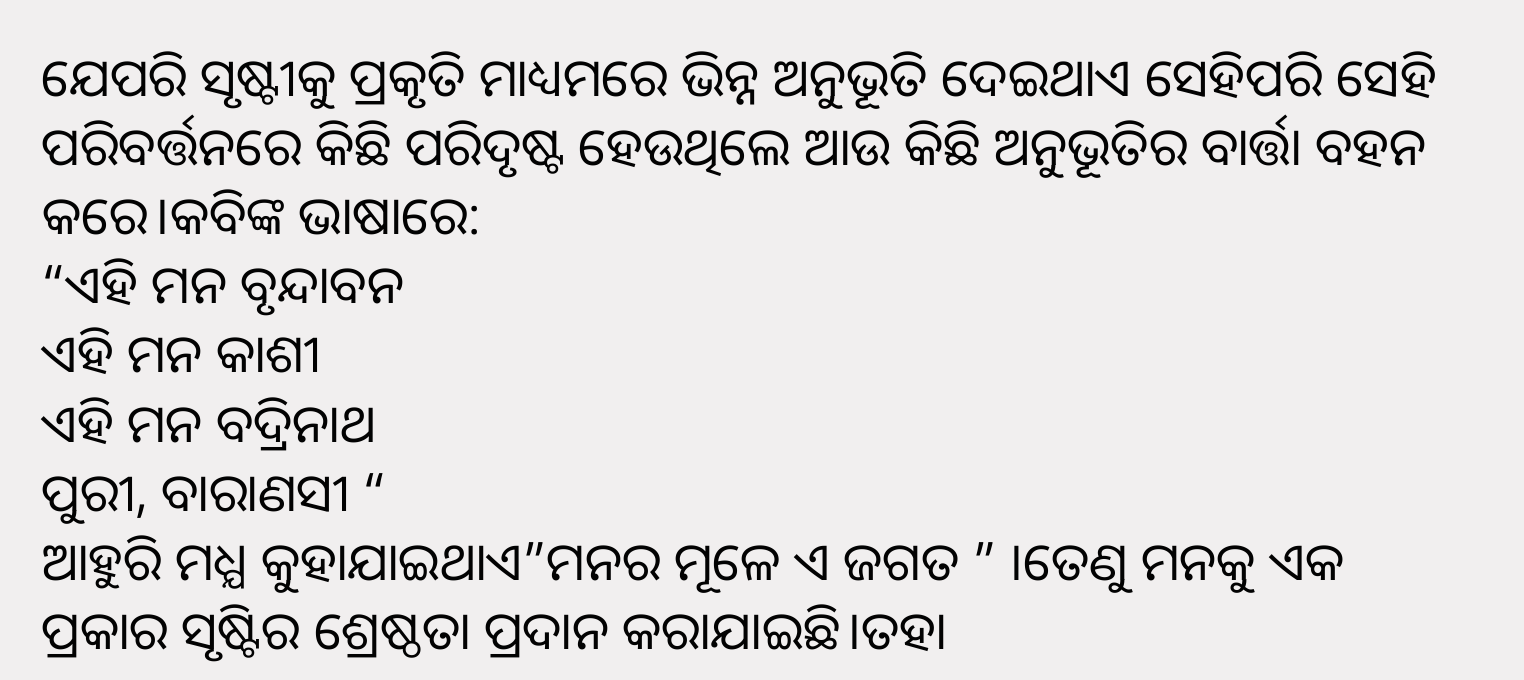ଯେପରି ସୃଷ୍ଟୀକୁ ପ୍ରକୃତି ମାଧ୍ୟମରେ ଭିନ୍ନ ଅନୁଭୂତି ଦେଇଥାଏ ସେହିପରି ସେହି ପରିବର୍ତ୍ତନରେ କିଛି ପରିଦୃଷ୍ଟ ହେଉଥିଲେ ଆଉ କିଛି ଅନୁଭୂତିର ବାର୍ତ୍ତା ବହନ କରେ।କବିଙ୍କ ଭାଷାରେ:
“ଏହି ମନ ବୃନ୍ଦାବନ
ଏହି ମନ କାଶୀ
ଏହି ମନ ବଦ୍ରିନାଥ
ପୁରୀ, ବାରାଣସୀ “
ଆହୁରି ମଧ୍ଯ କୁହାଯାଇଥାଏ”ମନର ମୂଳେ ଏ ଜଗତ ” ।ତେଣୁ ମନକୁ ଏକ ପ୍ରକାର ସୃଷ୍ଟିର ଶ୍ରେଷ୍ଠତା ପ୍ରଦାନ କରାଯାଇଛି।ତହା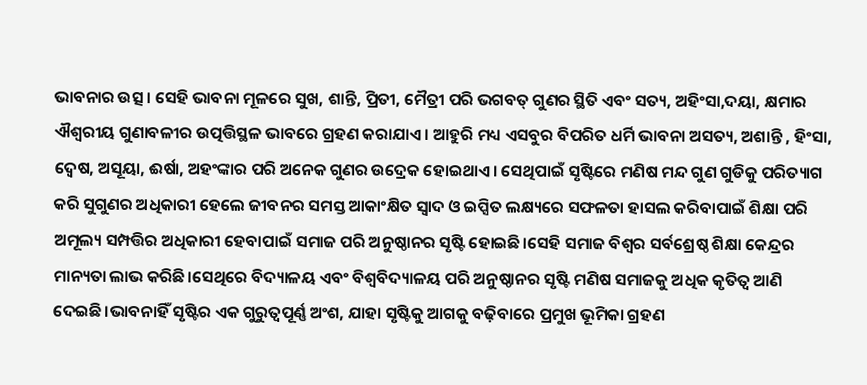ଭାବନାର ଉତ୍ସ । ସେହି ଭାବନା ମୂଳରେ ସୁଖ, ଶାନ୍ତି, ପ୍ରିତୀ, ମୈତ୍ରୀ ପରି ଭଗବତ୍ ଗୁଣର ସ୍ଥିତି ଏବଂ ସତ୍ୟ, ଅହିଂସା,ଦୟା, କ୍ଷମାର ଐଶ୍ୱରୀୟ ଗୁଣାବଳୀର ଉତ୍ପତ୍ତିସ୍ଥଳ ଭାବରେ ଗ୍ରହଣ କରାଯାଏ। ଆହୁରି ମଧ୍ୟ ଏସବୁର ବିପରିତ ଧର୍ମି ଭାବନା ଅସତ୍ୟ, ଅଶାନ୍ତି , ହିଂସା, ଦ୍ୱେଷ, ଅସୂୟା, ଈର୍ଷା, ଅହଂଙ୍କାର ପରି ଅନେକ ଗୁଣର ଉଦ୍ରେକ ହୋଇଥାଏ। ସେଥିପାଇଁ ସୃଷ୍ଟିରେ ମଣିଷ ମନ୍ଦ ଗୁଣ ଗୁଡିକୁ ପରିତ୍ୟାଗ କରି ସୁଗୁଣର ଅଧିକାରୀ ହେଲେ ଜୀବନର ସମସ୍ତ ଆକାଂକ୍ଷିତ ସ୍ବାଦ ଓ ଇପ୍ସିତ ଲକ୍ଷ୍ୟରେ ସଫଳତା ହାସଲ କରିବାପାଇଁ ଶିକ୍ଷା ପରି ଅମୂଲ୍ୟ ସମ୍ପତ୍ତିର ଅଧିକାରୀ ହେବାପାଇଁ ସମାଜ ପରି ଅନୁଷ୍ଠାନର ସୃଷ୍ଟି ହୋଇଛି।ସେହି ସମାଜ ବିଶ୍ଵର ସର୍ବଶ୍ରେଷ୍ଠ ଶିକ୍ଷା କେନ୍ଦ୍ରର ମାନ୍ୟତା ଲାଭ କରିଛି।ସେଥିରେ ବିଦ୍ୟାଳୟ ଏବଂ ବିଶ୍ବବିଦ୍ୟାଳୟ ପରି ଅନୁଷ୍ଠାନର ସୃଷ୍ଟି ମଣିଷ ସମାଜକୁ ଅଧିକ କୃତିତ୍ବ ଆଣି ଦେଇଛି।ଭାବନାହିଁ ସୃଷ୍ଟିର ଏକ ଗୁରୁତ୍ବପୂର୍ଣ୍ଣ ଅଂଶ, ଯାହା ସୃଷ୍ଟିକୁ ଆଗକୁ ବଢ଼ିବାରେ ପ୍ରମୁଖ ଭୂମିକା ଗ୍ରହଣ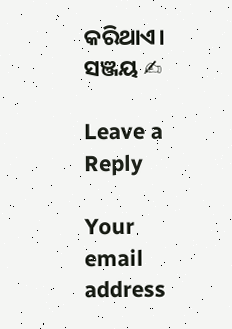କରିଥାଏ।
ସଞ୍ଜୟ ✍

Leave a Reply

Your email address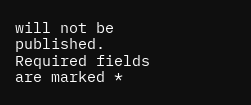will not be published. Required fields are marked *